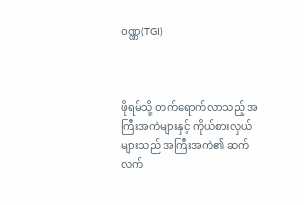ဝဏ္ဏ(TGI)



ဖိုရမ်သို့ တက်ရောက်လာသည့် အကြီးအကဲများနှင့် ကိုယ်စားလှယ်များသည် အကြီးအကဲ၏ ဆက်လက်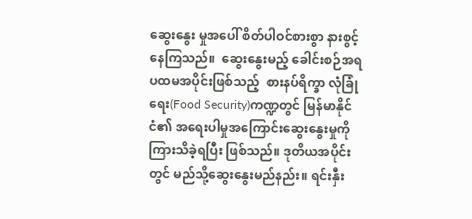ဆွေးနွေး မှုအပေါ် စိတ်ပါဝင်စားစွာ နားစွင့်နေကြသည်။  ဆွေးနွေးမည့် ခေါင်းစဉ်အရ ပထမအပိုင်းဖြစ်သည့်  စားနပ်ရိက္ခာ လုံခြုံရေး(Food Security)ကဏ္ဍတွင် မြန်မာနိုင်ငံ၏ အရေးပါမှုအကြောင်းဆွေးနွေးမှုကို ကြားသိခဲ့ရပြီး ဖြစ်သည်။ ဒုတိယအပိုင်းတွင် မည်သို့ဆွေးနွေးမည်နည်း။ ရင်းနှီး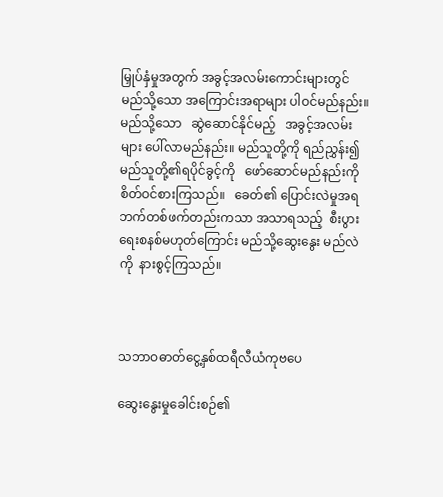မြှုပ်နှံမှုအတွက် အခွင့်အလမ်းကောင်းများတွင် မည်သို့သော အကြောင်းအရာများ ပါဝင်မည်နည်း။ မည်သို့သော   ဆွဲဆောင်နိုင်မည့်   အခွင့်အလမ်းများ ပေါ်လာမည်နည်း။ မည်သူတို့ကို ရည်ညွှန်း၍ မည်သူတို့၏ရပိုင်ခွင့်ကို   ဖော်ဆောင်မည်နည်းကို စိတ်ဝင်စားကြသည်။   ခေတ်၏ ပြောင်းလဲမှုအရ  ဘက်တစ်ဖက်တည်းကသာ အသာရသည့်  စီးပွားရေးစနစ်မဟုတ်ကြောင်း မည်သို့ဆွေးနွေး မည်လဲကို  နားစွင့်ကြသည်။



သဘာဝဓာတ်ငွေ့နှစ်ထရီလီယံကုဗပေ

ဆွေးနွေးမှုခေါင်းစဉ်၏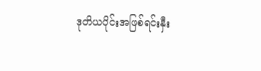ဒုတိယပိုင်းအဖြစ်ရင်းနှီး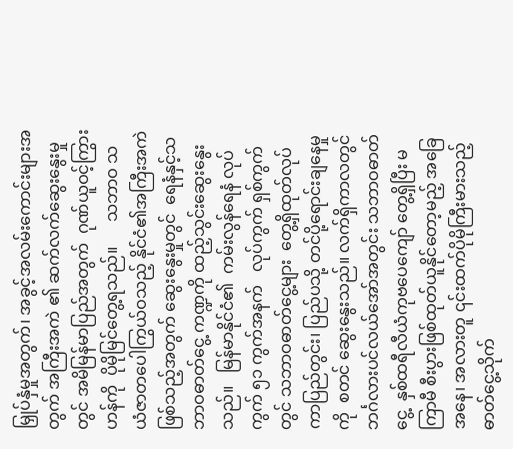မြှုပ်နှံမှုအတွက်၊ အခွင့်အလမ်းကောင်းများအတွက် အကြီးအကဲ ၏ ဆက်လက်ဆွေးနွေးမှုတွင် အမိမြန်မာပြည်အတွက်  ဂုဏ်ယူဝင့်ကြွားဟန်ကို  ပိုမိုမြင်တွေ့ရသည်။      သဘာဝ သယံဇာတပေါကြွယ်ဝသည့် နိုင်ငံ၏အကြီးအကဲဖြစ်သည့်အတွက် ဆွေးနွေးမှုတွင်  ရေနံနှင့်သဘာဝဓာတ်ငွေ့ ကဏ္ဍကို ထည့်သွင်းဆွေးနွေးသည်။   မြန်မာနိုင်ငံ၏  ကမ်းလွန်ရေနံ လုပ်ကွက် ၅၁ ကွက်အနက်   လုပ်ကွက် ရှစ်ကွက်တွင် သဘာဝဓာတ်ငွေ့များ  တွေ့ရှိထုတ်လုပ်ကာပြည်တွင်း၊ ပြည်ပသို့ တင်ပို့ရောင်းချနေမှုကို  စတင် ဆွေးနွေးသည်။ လက်ရှိကာလတွင်  ဘင်္ဂလားပင်လယ်အော်အတွင်း သဘာဝဓာတ်ငွေ့  နှစ်ထရီလီယံကုဗပေကျော် တွေ့ရှိပြီး မကြာမီ စီးပွားဖြစ်ထုတ်ယူနိုင်တော့မည့် အခြေအနေ၊ အလားတူ ၎င်းထက်ပိုမိုကြီးမားသည့် ဓာတ်ငွေ့သိုက်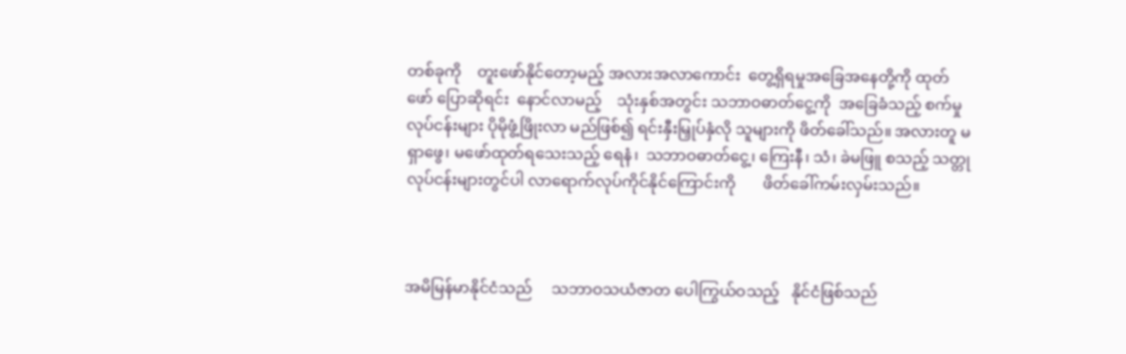တစ်ခုကို    တူးဖော်နိုင်တော့မည့် အလားအလာကောင်း  တွေ့ရှိရမှုအခြေအနေတို့ကို ထုတ်ဖော် ပြောဆိုရင်း  နောင်လာမည့်    သုံးနှစ်အတွင်း သဘာဝဓာတ်ငွေ့ကို  အခြေခံသည့် စက်မှုလုပ်ငန်းများ ပိုမိုဖွံ့ဖြိုးလာ မည်ဖြစ်၍ ရင်းနှီးမြှုပ်နှံလို သူများကို ဖိတ်ခေါ်သည်။ အလားတူ မရှာဖွေ၊ မဖော်ထုတ်ရသေးသည့် ရေနံ၊  သဘာဝဓာတ်ငွေ့၊ ကြေးနီ၊ သံ၊ ခဲမဖြူ စသည့် သတ္တုလုပ်ငန်းများတွင်ပါ လာရောက်လုပ်ကိုင်နိုင်ကြောင်းကို       ဖိတ်ခေါ်ကမ်းလှမ်းသည်။



အမိမြန်မာနိုင်ငံသည်     သဘာဝသယံဇာတ ပေါကြွယ်ဝသည့်   နိုင်ငံဖြစ်သည်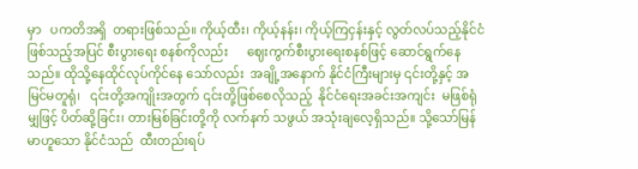မှာ   ပကတိအရှိ  တရားဖြစ်သည်။ ကိုယ့်ထီး၊ ကိုယ့်နန်း၊ ကိုယ့်ကြငှန်းနှင့် လွတ်လပ်သည့်နိုင်ငံဖြစ်သည့်အပြင် စီးပွားရေး စနစ်ကိုလည်း      ဈေးကွက်စီးပွားရေးစနစ်ဖြင့် ဆောင်ရွက်နေသည်။ ထိုသို့နေထိုင်လုပ်ကိုင်နေ သော်လည်း  အချို့အနောက် နိုင်ငံကြီးများမှ ၎င်းတို့နှင့် အမြင်မတူရုံ၊   ၎င်းတို့အကျိုးအတွက် ၎င်းတို့ဖြစ်စေလိုသည့်  နိုင်ငံရေးအခင်းအကျင်း  မဖြစ်ရုံ မျှဖြင့် ပိတ်ဆို့ခြင်း၊ တားမြစ်ခြင်းတို့ကို လက်နက် သဖွယ် အသုံးချလေ့ရှိသည်။ သို့သော်မြန်မာဟူသော နိုင်ငံသည်  ထီးတည်းရပ်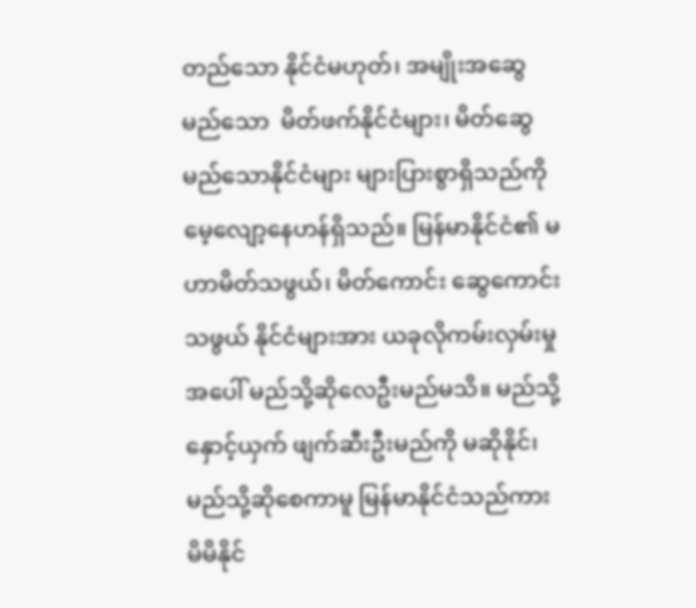တည်သော နိုင်ငံမဟုတ်၊ အမျိုးအဆွေမည်သော  မိတ်ဖက်နိုင်ငံများ၊ မိတ်ဆွေ မည်သောနိုင်ငံများ များပြားစွာရှိသည်ကို မေ့လျော့နေဟန်ရှိသည်။ မြန်မာနိုင်ငံ၏ မဟာမိတ်သဖွယ်၊ မိတ်ကောင်း ဆွေကောင်းသဖွယ် နိုင်ငံများအား ယခုလိုကမ်းလှမ်းမှုအပေါ် မည်သို့ဆိုလေဦးမည်မသိ။ မည်သို့ နှောင့်ယှက် ဖျက်ဆီးဦးမည်ကို မဆိုနိုင်၊ မည်သို့ဆိုစေကာမူ မြန်မာနိုင်ငံသည်ကား မိမိနိုင်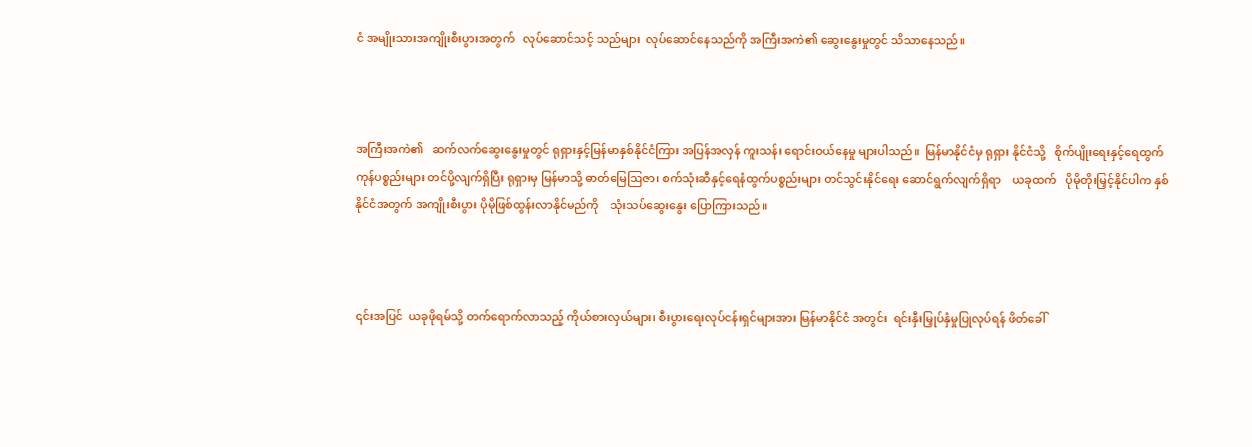ငံ အမျိုးသားအကျိုးစီးပွားအတွက်   လုပ်ဆောင်သင့် သည်များ  လုပ်ဆောင်နေသည်ကို အကြီးအကဲ၏ ဆွေးနွေးမှုတွင် သိသာနေသည်။



အကြီးအကဲ၏   ဆက်လက်ဆွေးနွေးမှုတွင် ရုရှားနှင့်မြန်မာနှစ်နိုင်ငံကြား အပြန်အလှန် ကူးသန်း ရောင်းဝယ်နေမှု များပါသည်။  မြန်မာနိုင်ငံမှ ရုရှား နိုင်ငံသို့   စိုက်ပျိုးရေးနှင့်ရေထွက်ကုန်ပစ္စည်းများ တင်ပို့လျက်ရှိပြီး ရုရှားမှ မြန်မာသို့ ဓာတ်မြေဩဇာ၊ စက်သုံးဆီနှင့်ရေနံထွက်ပစ္စည်းများ တင်သွင်းနိုင်ရေး ဆောင်ရွက်လျက်ရှိရာ    ယခုထက်   ပိုမိုတိုးမြှင့်နိုင်ပါက နှစ်နိုင်ငံအတွက် အကျိုးစီးပွား ပိုမိုဖြစ်ထွန်းလာနိုင်မည်ကို    သုံးသပ်ဆွေးနွေး ပြောကြားသည်။



၎င်းအပြင်  ယခုဖိုရမ်သို့ တက်ရောက်လာသည့် ကိုယ်စားလှယ်များ၊ စီးပွားရေးလုပ်ငန်းရှင်များအား မြန်မာနိုင်ငံ အတွင်း  ရင်းနှီးမြှုပ်နှံမှုပြုလုပ်ရန် ဖိတ်ခေါ်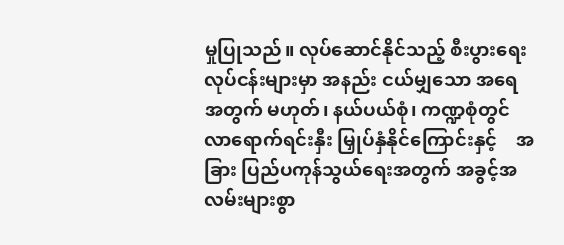မှုပြုသည်။ လုပ်ဆောင်နိုင်သည့် စီးပွားရေးလုပ်ငန်းများမှာ အနည်း ငယ်မျှသော အရေအတွက် မဟုတ်၊ နယ်ပယ်စုံ၊ ကဏ္ဍစုံတွင် လာရောက်ရင်းနှီး မြှုပ်နှံနိုင်ကြောင်းနှင့်    အခြား ပြည်ပကုန်သွယ်ရေးအတွက် အခွင့်အလမ်းများစွာ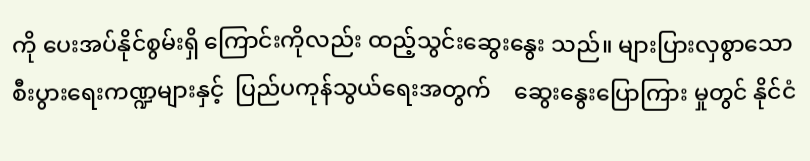ကို ပေးအပ်နိုင်စွမ်းရှိ ကြောင်းကိုလည်း ထည့်သွင်းဆွေးနွေး သည်။ များပြားလှစွာသော    စီးပွားရေးကဏ္ဍများနှင့်  ပြည်ပကုန်သွယ်ရေးအတွက်    ဆွေးနွေးပြောကြား မှုတွင် နိုင်ငံ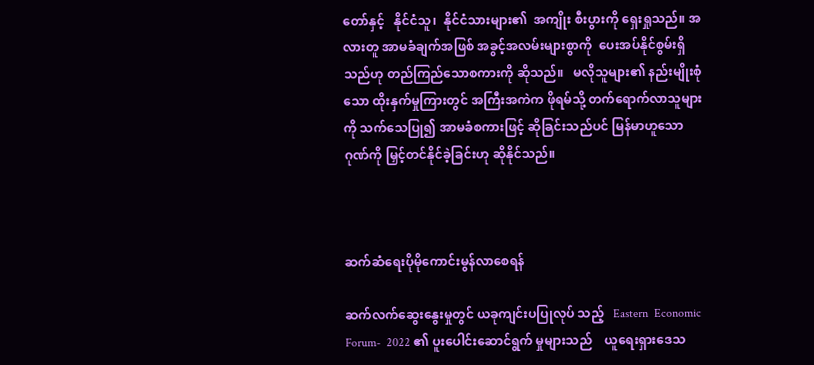တော်နှင့်   နိုင်ငံသူ၊  နိုင်ငံသားများ၏  အကျိုး စီးပွားကို ရှေးရှုသည်။ အလားတူ အာမခံချက်အဖြစ် အခွင့်အလမ်းများစွာကို  ပေးအပ်နိုင်စွမ်းရှိသည်ဟု တည်ကြည်သောစကားကို ဆိုသည်။   မလိုသူများ၏ နည်းမျိုးစုံသော ထိုးနှက်မှုကြားတွင် အကြီးအကဲက ဖိုရမ်သို့ တက်ရောက်လာသူများကို သက်သေပြု၍ အာမခံစကားဖြင့် ဆိုခြင်းသည်ပင် မြန်မာဟူသော ဂုဏ်ကို မြှင့်တင်နိုင်ခဲ့ခြင်းဟု ဆိုနိုင်သည်။



ဆက်ဆံရေးပိုမိုကောင်းမွန်လာစေရန်

ဆက်လက်ဆွေးနွေးမှုတွင် ယခုကျင်းပပြုလုပ် သည့်   Eastern  Economic Forum-  2022 ၏ ပူးပေါင်းဆောင်ရွက် မှုများသည်    ယူရေးရှားဒေသ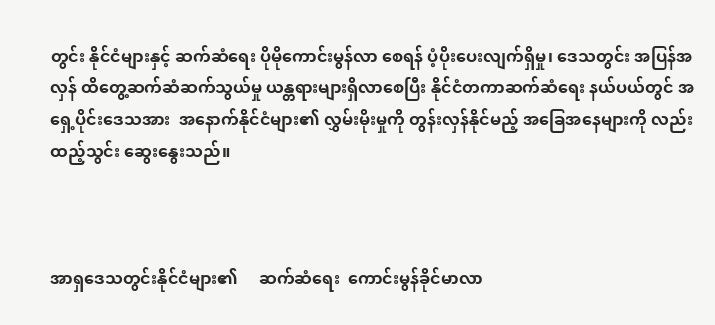တွင်း နိုင်ငံများနှင့် ဆက်ဆံရေး ပိုမိုကောင်းမွန်လာ စေရန် ပံ့ပိုးပေးလျက်ရှိမှု၊ ဒေသတွင်း အပြန်အလှန် ထိတွေ့ဆက်ဆံဆက်သွယ်မှု ယန္တရားများရှိလာစေပြီး နိုင်ငံတကာဆက်ဆံရေး နယ်ပယ်တွင် အရှေ့ပိုင်းဒေသအား  အနောက်နိုင်ငံများ၏ လွှမ်းမိုးမှုကို တွန်းလှန်နိုင်မည့် အခြေအနေများကို လည်းထည့်သွင်း ဆွေးနွေးသည်။



အာရှဒေသတွင်းနိုင်ငံများ၏     ဆက်ဆံရေး  ကောင်းမွန်ခိုင်မာလာ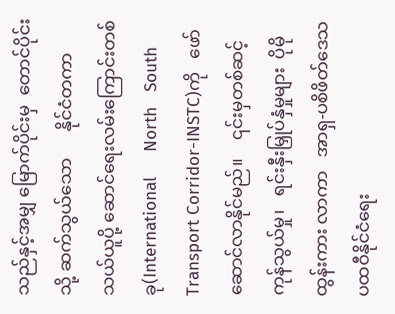သည်နှင့်အမျှ မြောက်ပိုင်းမှ  တောင်ပိုင်းသို့ ဆက်သွယ်သော      နိုင်ငံတကာ  သယ်ယူပို့ ဆောင်ရေးလမ်းကြောင်းတစ်ခု(International     North   South  Transport Corridor-INSTC)ကို   ဖော်ဆောင်လာနိုင်မည်။    ၎င်းမှတစ်ဆင့် ကုန်သွယ်မှု၊   ရင်းနှီးမြှုပ်နှံမှုများ  ပိုမိုထွန်းကား လာကာ   အာရှ-ပစိဖိတ်ဒေသ   ပထဝီနိုင်ငံရေး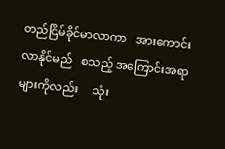တည်ငြိမ်ခိုင်မာလာကာ   အားကောင်းလာနိုင်မည်   စသည့် အကြောင်းအရာများကိုလည်း     သုံး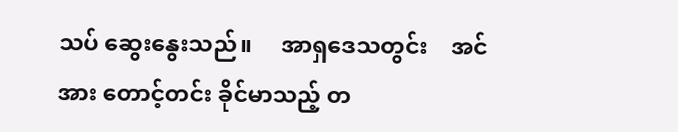သပ် ဆွေးနွေးသည်။     အာရှဒေသတွင်း    အင်အား တောင့်တင်း ခိုင်မာသည့် တ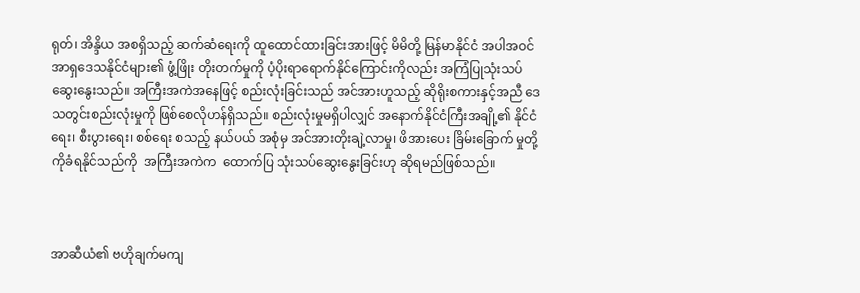ရုတ်၊ အိန္ဒိယ အစရှိသည့် ဆက်ဆံရေးကို ထူထောင်ထားခြင်းအားဖြင့် မိမိတို့ မြန်မာနိုင်ငံ အပါအဝင် အာရှဒေသနိုင်ငံများ၏ ဖွံ့ဖြိုး တိုးတက်မှုကို ပံ့ပိုးရာရောက်နိုင်ကြောင်းကိုလည်း အကြံပြုသုံးသပ် ဆွေးနွေးသည်။ အကြီးအကဲအနေဖြင့် စည်းလုံးခြင်းသည် အင်အားဟူသည့် ဆိုရိုးစကားနှင့်အညီ ဒေသတွင်းစည်းလုံးမှုကို ဖြစ်စေလိုဟန်ရှိသည်။ စည်းလုံးမှုမရှိပါလျှင် အနောက်နိုင်ငံကြီးအချို့၏ နိုင်ငံရေး၊ စီးပွားရေး၊ စစ်ရေး စသည့် နယ်ပယ် အစုံမှ အင်အားတိုးချဲ့လာမှု၊ ဖိအားပေး ခြိမ်းခြောက် မှုတို့ကိုခံရနိုင်သည်ကို  အကြီးအကဲက  ထောက်ပြ သုံးသပ်ဆွေးနွေးခြင်းဟု ဆိုရမည်ဖြစ်သည်။



အာဆီယံ၏ ဗဟိုချက်မကျ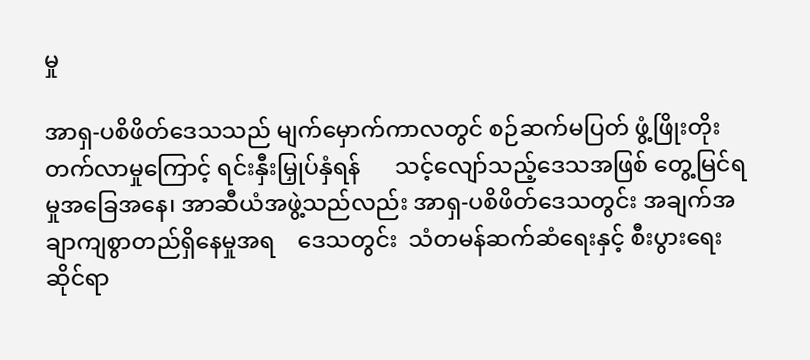မှု

အာရှ-ပစိဖိတ်ဒေသသည် မျက်မှောက်ကာလတွင် စဉ်ဆက်မပြတ် ဖွံ့ဖြိုးတိုးတက်လာမှုကြောင့် ရင်းနှီးမြှုပ်နှံရန်      သင့်လျော်သည့်ဒေသအဖြစ် တွေ့မြင်ရမှုအခြေအနေ၊ အာဆီယံအဖွဲ့သည်လည်း အာရှ-ပစိဖိတ်ဒေသတွင်း အချက်အချာကျစွာတည်ရှိနေမှုအရ    ဒေသတွင်း  သံတမန်ဆက်ဆံရေးနှင့် စီးပွားရေးဆိုင်ရာ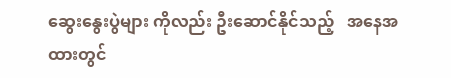ဆွေးနွေးပွဲများ ကိုလည်း ဦးဆောင်နိုင်သည့်   အနေအထားတွင်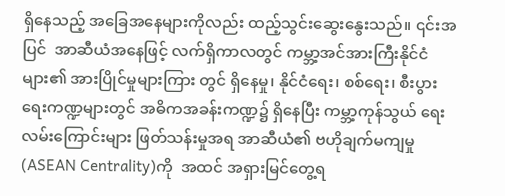ရှိနေသည့် အခြေအနေများကိုလည်း ထည့်သွင်းဆွေးနွေးသည်။ ၎င်းအပြင်  အာဆီယံအနေဖြင့် လက်ရှိကာလတွင် ကမ္ဘာ့အင်အားကြီးနိုင်ငံများ၏ အားပြိုင်မှုများကြား တွင် ရှိနေမှု၊ နိုင်ငံရေး၊ စစ်ရေး၊ စီးပွားရေးကဏ္ဍများတွင် အဓိကအခန်းကဏ္ဍ၌ ရှိနေပြီး ကမ္ဘာ့ကုန်သွယ် ရေးလမ်းကြောင်းများ ဖြတ်သန်းမှုအရ အာဆီယံ၏ ဗဟိုချက်မကျမှု (ASEAN Centrality)ကို  အထင် အရှားမြင်တွေ့ရ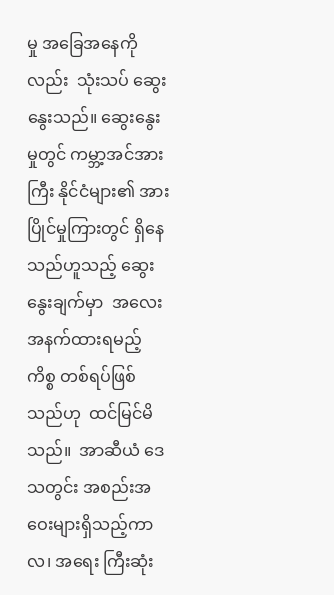မှု အခြေအနေကိုလည်း  သုံးသပ် ဆွေးနွေးသည်။ ဆွေးနွေးမှုတွင် ကမ္ဘာ့အင်အားကြီး နိုင်ငံများ၏ အားပြိုင်မှုကြားတွင် ရှိနေသည်ဟူသည့် ဆွေးနွေးချက်မှာ  အလေးအနက်ထားရမည့် ကိစ္စ တစ်ရပ်ဖြစ်သည်ဟု  ထင်မြင်မိသည်။  အာဆီယံ ဒေသတွင်း အစည်းအဝေးများရှိသည့်ကာလ၊ အရေး ကြီးဆုံး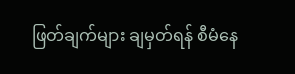ဖြတ်ချက်များ ချမှတ်ရန် စီမံနေ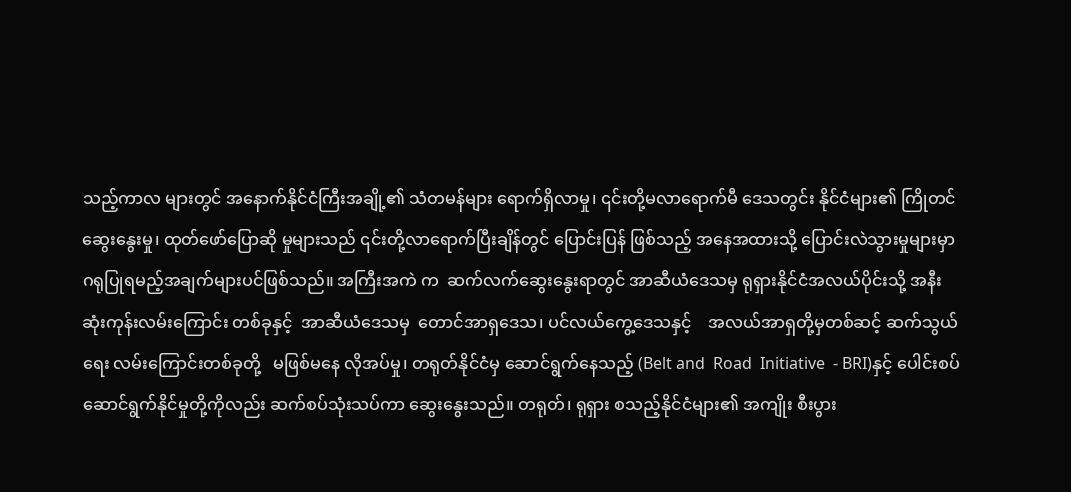သည့်ကာလ များတွင် အနောက်နိုင်ငံကြီးအချို့၏ သံတမန်များ ရောက်ရှိလာမှု၊ ၎င်းတို့မလာရောက်မီ ဒေသတွင်း နိုင်ငံများ၏ ကြိုတင်ဆွေးနွေးမှု၊ ထုတ်ဖော်ပြောဆို မှုများသည် ၎င်းတို့လာရောက်ပြီးချိန်တွင် ပြောင်းပြန် ဖြစ်သည့် အနေအထားသို့ ပြောင်းလဲသွားမှုများမှာ ဂရုပြုရမည့်အချက်များပင်ဖြစ်သည်။ အကြီးအကဲ က  ဆက်လက်ဆွေးနွေးရာတွင် အာဆီယံဒေသမှ ရုရှားနိုင်ငံအလယ်ပိုင်းသို့ အနီးဆုံးကုန်းလမ်းကြောင်း တစ်ခုနှင့်  အာဆီယံဒေသမှ  တောင်အာရှဒေသ၊ ပင်လယ်ကွေ့ဒေသနှင့်    အလယ်အာရှတို့မှတစ်ဆင့် ဆက်သွယ်ရေး လမ်းကြောင်းတစ်ခုတို့   မဖြစ်မနေ လိုအပ်မှု၊ တရုတ်နိုင်ငံမှ ဆောင်ရွက်နေသည့် (Belt and  Road  Initiative  - BRI)နှင့် ပေါင်းစပ် ဆောင်ရွက်နိုင်မှုတို့ကိုလည်း ဆက်စပ်သုံးသပ်ကာ ဆွေးနွေးသည်။ တရုတ်၊ ရုရှား စသည့်နိုင်ငံများ၏ အကျိုး စီးပွား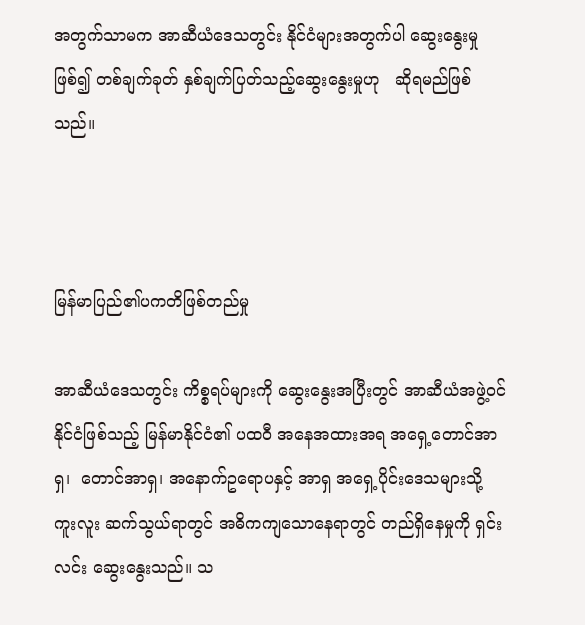အတွက်သာမက အာဆီယံဒေသတွင်း နိုင်ငံများအတွက်ပါ ဆွေးနွေးမှုဖြစ်၍ တစ်ချက်ခုတ် နှစ်ချက်ပြတ်သည့်ဆွေးနွေးမှုဟု   ဆိုရမည်ဖြစ်သည်။



မြန်မာပြည်၏ပကတိဖြစ်တည်မှု

အာဆီယံဒေသတွင်း ကိစ္စရပ်များကို ဆွေးနွေးအပြီးတွင် အာဆီယံအဖွဲ့ဝင်နိုင်ငံဖြစ်သည့် မြန်မာနိုင်ငံ၏ ပထဝီ အနေအထားအရ အရှေ့တောင်အာရှ၊  တောင်အာရှ၊ အနောက်ဥရောပနှင့် အာရှ အရှေ့ပိုင်းဒေသများသို့ ကူးလူး ဆက်သွယ်ရာတွင် အဓိကကျသောနေရာတွင် တည်ရှိနေမှုကို ရှင်းလင်း ဆွေးနွေးသည်။ သ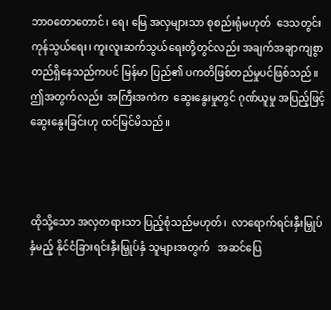ဘာဝတောတောင်၊ ရေ၊ မြေ အလှများသာ စုစည်းရုံမဟုတ်  ဒေသတွင်း ကုန်သွယ်ရေး၊ ကူးလူးဆက်သွယ်ရေးတို့တွင်လည်း အချက်အချာကျစွာ တည်ရှိနေသည်ကပင် မြန်မာ ပြည်၏ ပကတိဖြစ်တည်မှုပင်ဖြစ်သည်။ ဤအတွက်လည်း  အကြီးအကဲက  ဆွေးနွေးမှုတွင် ဂုဏ်ယူမှု အပြည့်ဖြင့် ဆွေးနွေးခြင်းဟု ထင်မြင်မိသည်။



ထိုသို့သော အလှတရားသာ ပြည့်စုံသည်မဟုတ်၊  လာရောက်ရင်းနှီးမြှုပ်နှံမည့် နိုင်ငံခြားရင်းနှီးမြှုပ်နှံ သူများအတွက်   အဆင်ပြေ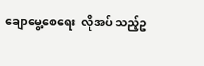ချောမွေ့စေရေး  လိုအပ် သည့်ဥ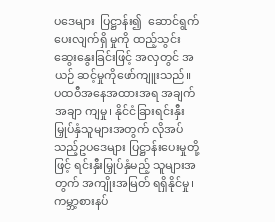ပဒေများ  ပြဋ္ဌာန်း၍  ဆောင်ရွက်ပေးလျက်ရှိ မှုကို ထည့်သွင်းဆွေးနွေးခြင်းဖြင့် အလှတွင် အယဉ် ဆင့်မှုကိုဖော်ကျူးသည်။   ပထဝီအနေအထားအရ အချက်အချာ ကျမှု၊ နိုင်ငံခြားရင်းနှီးမြှုပ်နှံသူများအတွက် လိုအပ်သည့်ဥပဒေများ ပြဋ္ဌာန်းပေးမှုတို့ဖြင့် ရင်းနှီးမြှုပ်နှံမည့် သူများအတွက် အကျိုးအမြတ် ရရှိနိုင်မှု၊ ကမ္ဘာ့စားနပ်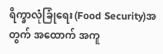ရိက္ခာလုံခြုံရေး(Food Security)အတွက် အထောက် အကူ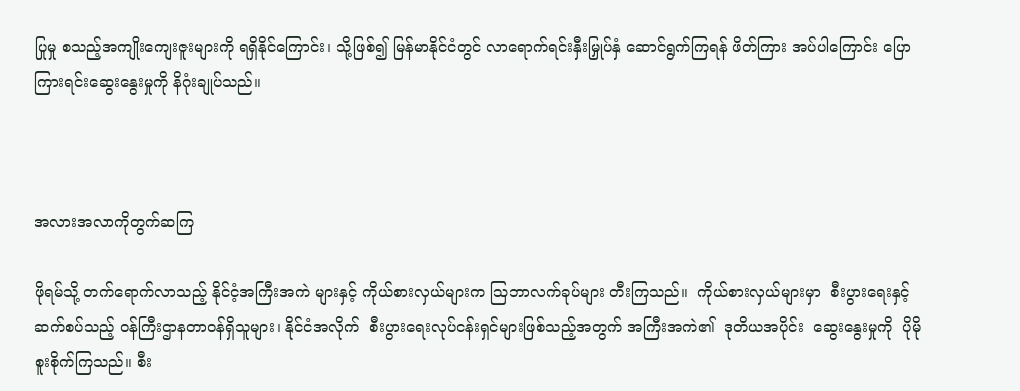ပြုမှု စသည့်အကျိုးကျေးဇူးများကို ရရှိနိုင်ကြောင်း၊ သို့ဖြစ်၍ မြန်မာနိုင်ငံတွင် လာရောက်ရင်းနှီးမြှုပ်နှံ ဆောင်ရွက်ကြရန် ဖိတ်ကြား အပ်ပါကြောင်း ပြောကြားရင်းဆွေးနွေးမှုကို နိဂုံးချုပ်သည်။



အလားအလာကိုတွက်ဆကြ

ဖိုရမ်သို့ တက်ရောက်လာသည့် နိုင်ငံ့အကြီးအကဲ များနှင့် ကိုယ်စားလှယ်များက ဩဘာလက်ခုပ်များ တီးကြသည်။  ကိုယ်စားလှယ်များမှာ  စီးပွားရေးနှင့်ဆက်စပ်သည့် ဝန်ကြီးဌာနတာဝန်ရှိသူများ၊ နိုင်ငံအလိုက်  စီးပွားရေးလုပ်ငန်းရှင်များဖြစ်သည့်အတွက် အကြီးအကဲ၏  ဒုတိယအပိုင်း  ဆွေးနွေးမှုကို  ပိုမို စူးစိုက်ကြသည်။ စီး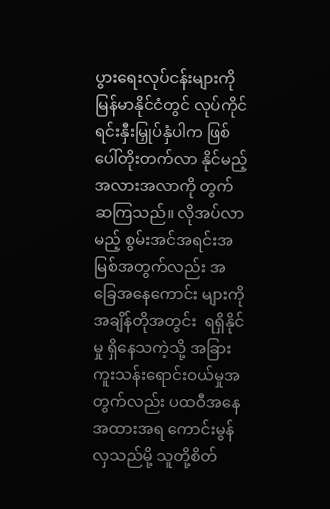ပွားရေးလုပ်ငန်းများကို မြန်မာနိုင်ငံတွင် လုပ်ကိုင်ရင်းနှီးမြှုပ်နှံပါက ဖြစ်ပေါ်တိုးတက်လာ နိုင်မည့် အလားအလာကို တွက်ဆကြသည်။ လိုအပ်လာမည့် စွမ်းအင်အရင်းအမြစ်အတွက်လည်း အခြေအနေကောင်း များကို  အချိန်တိုအတွင်း  ရရှိနိုင်မှု ရှိနေသကဲ့သို့ အခြားကူးသန်းရောင်းဝယ်မှုအတွက်လည်း ပထဝီအနေ အထားအရ ကောင်းမွန်လှသည်မို့ သူတို့စိတ်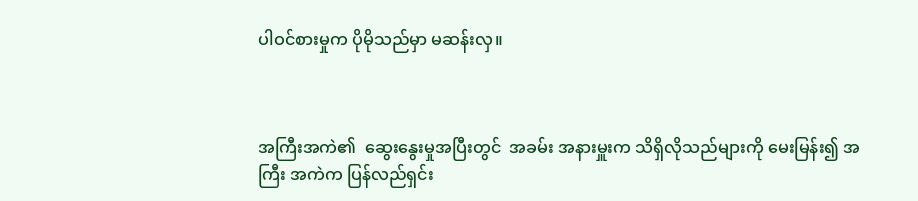ပါဝင်စားမှုက ပိုမိုသည်မှာ မဆန်းလှ။



အကြီးအကဲ၏  ဆွေးနွေးမှုအပြီးတွင်  အခမ်း အနားမှူးက သိရှိလိုသည်များကို မေးမြန်း၍ အကြီး အကဲက ပြန်လည်ရှင်း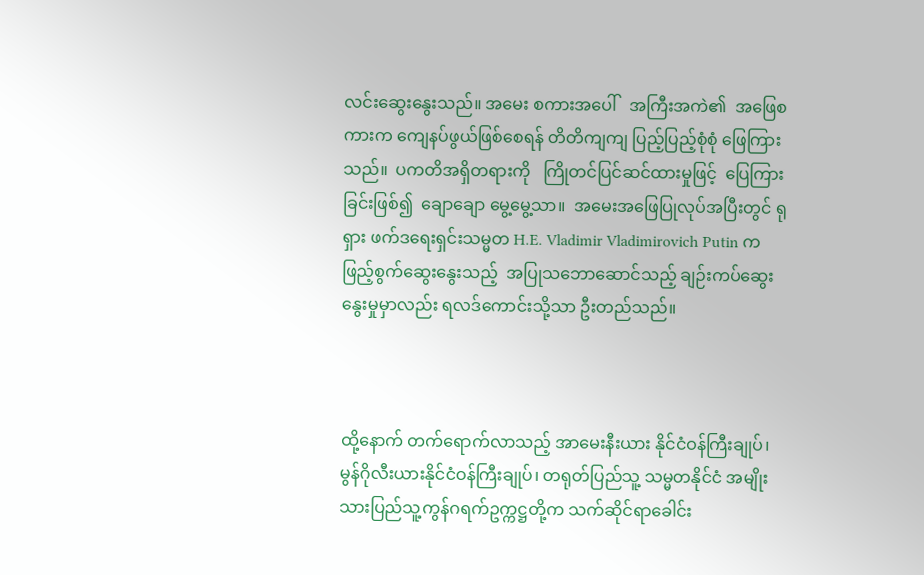လင်းဆွေးနွေးသည်။ အမေး စကားအပေါ်   အကြီးအကဲ၏  အဖြေစကားက ကျေနပ်ဖွယ်ဖြစ်စေရန် တိတိကျကျ ပြည့်ပြည့်စုံစုံ ဖြေကြားသည်။  ပကတိအရှိတရားကို   ကြိုတင်ပြင်ဆင်ထားမှုဖြင့်  ပြေကြားခြင်းဖြစ်၍  ချောချော မွေ့မွေ့သာ။  အမေးအဖြေပြုလုပ်အပြီးတွင် ရုရှား ဖက်ဒရေးရှင်းသမ္မတ H.E. Vladimir Vladimirovich Putin က  ဖြည့်စွက်ဆွေးနွေးသည့်  အပြုသဘောဆောင်သည့် ချဉ်းကပ်ဆွေးနွေးမှုမှာလည်း ရလဒ်ကောင်းသို့သာ ဦးတည်သည်။



ထို့နောက် တက်ရောက်လာသည့် အာမေးနီးယား နိုင်ငံဝန်ကြီးချုပ်၊ မွန်ဂိုလီးယားနိုင်ငံဝန်ကြီးချုပ်၊ တရုတ်ပြည်သူ့ သမ္မတနိုင်ငံ အမျိုးသားပြည်သူ့ကွန်ဂရက်ဥက္ကဋ္ဌတို့က သက်ဆိုင်ရာခေါင်း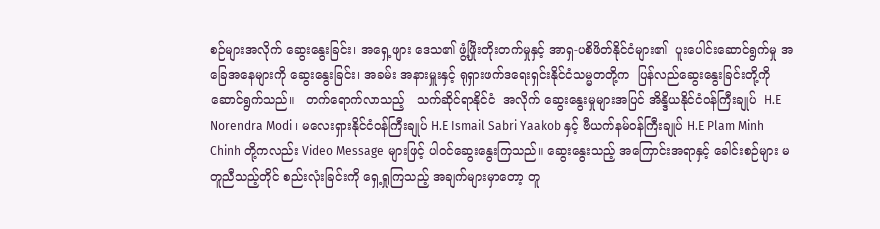စဉ်များအလိုက် ဆွေးနွေးခြင်း၊ အရှေ့ဖျား ဒေသ၏ ဖွံ့ဖြိုးတိုးတက်မှုနှင့် အာရှ-ပစိဖိတ်နိုင်ငံများ၏  ပူးပေါင်းဆောင်ရွက်မှု အခြေအနေများကို ဆွေးနွေးခြင်း၊ အခမ်း အနားမှူးနှင့် ရုရှားဖက်ဒရေးရှင်းနိုင်ငံသမ္မတတို့က  ပြန်လည်ဆွေးနွေးခြင်းတို့ကို   ဆောင်ရွက်သည်။   တက်ရောက်လာသည့်   သက်ဆိုင်ရာနိုင်ငံ  အလိုက် ဆွေးနွေးမှုများအပြင် အိန္ဒိယနိုင်ငံဝန်ကြီးချုပ်  H.E Norendra Modi ၊ မလေးရှားနိုင်ငံဝန်ကြီးချုပ် H.E Ismail Sabri Yaakob နှင့် ဗီယက်နမ်ဝန်ကြီးချုပ် H.E Plam Minh Chinh တို့ကလည်း Video Message များဖြင့် ပါဝင်ဆွေးနွေးကြသည်။ ဆွေးနွေးသည့် အကြောင်းအရာနှင့် ခေါင်းစဉ်များ မတူညီသည့်တိုင် စည်းလုံးခြင်းကို ရှေ့ရှုကြသည့် အချက်များမှာတော့ တူ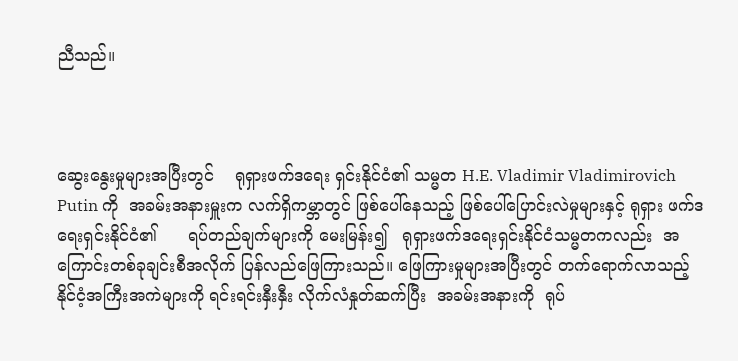ညီသည်။



ဆွေးနွေးမှုများအပြီးတွင်    ရုရှားဖက်ဒရေး ရှင်းနိုင်ငံ၏ သမ္မတ H.E. Vladimir Vladimirovich Putin ကို  အခမ်းအနားမှူးက လက်ရှိကမ္ဘာတွင် ဖြစ်ပေါ်နေသည့် ဖြစ်ပေါ်ပြောင်းလဲမှုများနှင့် ရုရှား ဖက်ဒရေးရှင်းနိုင်ငံ၏      ရပ်တည်ချက်များကို မေးမြန်း၍   ရုရှားဖက်ဒရေးရှင်းနိုင်ငံသမ္မတကလည်း  အကြောင်းတစ်ခုချင်းစီအလိုက် ပြန်လည်ဖြေကြားသည်။ ဖြေကြားမှုများအပြီးတွင် တက်ရောက်လာသည့် နိုင်ငံ့အကြီးအကဲများကို ရင်းရင်းနှီးနှီး လိုက်လံနှုတ်ဆက်ပြီး  အခမ်းအနားကို  ရုပ်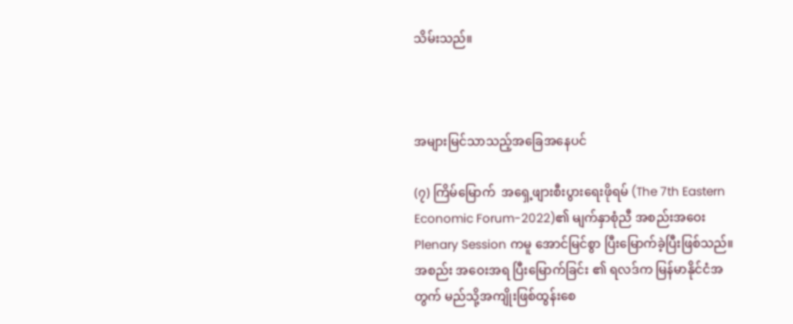သိမ်းသည်။



အများမြင်သာသည့်အခြေအနေပင်

(၇) ကြိမ်မြောက်  အရှေ့ဖျားစီးပွားရေးဖိုရမ် (The 7th Eastern  Economic Forum-2022)၏ မျက်နှာစုံညီ အစည်းအဝေး Plenary Session ကမူ အောင်မြင်စွာ ပြီးမြောက်ခဲ့ပြီးဖြစ်သည်။ အစည်း အဝေးအရ ပြီးမြောက်ခြင်း ၏ ရလဒ်က မြန်မာနိုင်ငံအတွက် မည်သို့အကျိုးဖြစ်ထွန်းစေ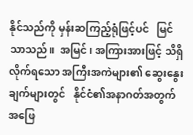နိုင်သည်ကို မှန်းဆကြည့်ရုံဖြင့်ပင်   မြင်သာသည်။  အမြင်၊ အကြားအားဖြင့် သိရှိလိုက်ရသော အကြီးအကဲများ၏ ဆွေးနွေးချက်များတွင်   နိုင်ငံ၏အနာဂတ်အတွက် အဖြေ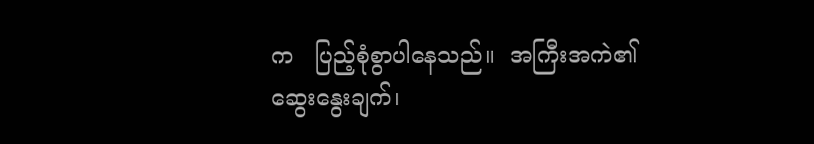က   ပြည့်စုံစွာပါနေသည်။  အကြီးအကဲ၏ ဆွေးနွေးချက်၊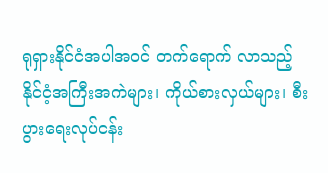ရုရှားနိုင်ငံအပါအဝင် တက်ရောက် လာသည့် နိုင်ငံ့အကြီးအကဲများ၊ ကိုယ်စားလှယ်များ၊ စီးပွားရေးလုပ်ငန်း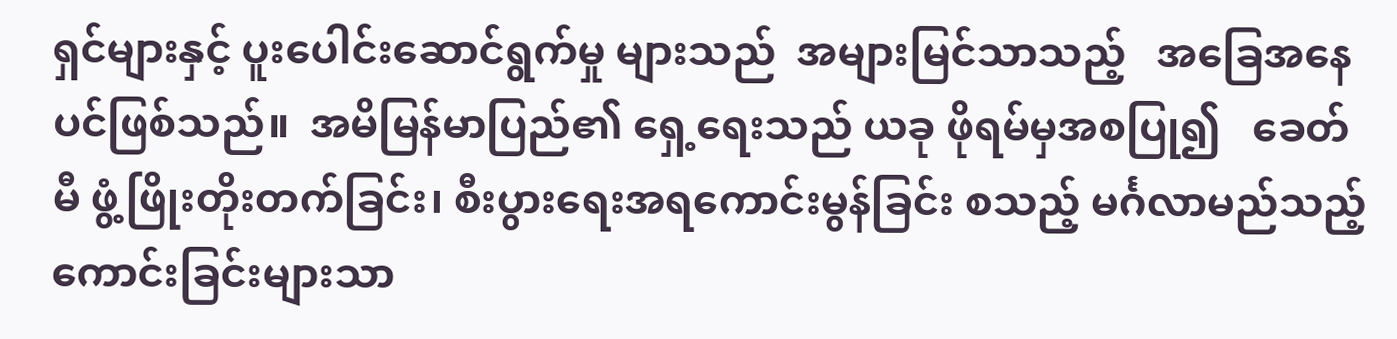ရှင်များနှင့် ပူးပေါင်းဆောင်ရွက်မှု များသည်  အများမြင်သာသည့်   အခြေအနေပင်ဖြစ်သည်။  အမိမြန်မာပြည်၏ ရှေ့ရေးသည် ယခု ဖိုရမ်မှအစပြု၍   ခေတ်မီ ဖွံ့ဖြိုးတိုးတက်ခြင်း၊ စီးပွားရေးအရကောင်းမွန်ခြင်း စသည့် မင်္ဂလာမည်သည့် ကောင်းခြင်းများသာ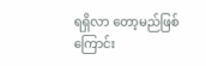ရရှိလာ တော့မည်ဖြစ်ကြောင်း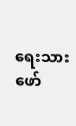ရေးသားဖော်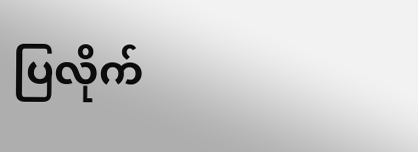ပြလိုက်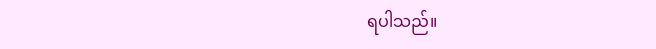ရပါသည်။